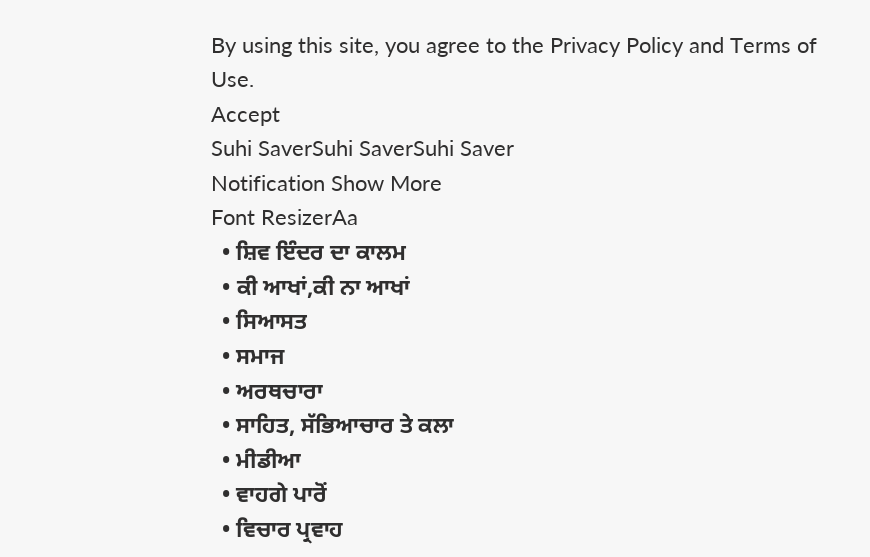By using this site, you agree to the Privacy Policy and Terms of Use.
Accept
Suhi SaverSuhi SaverSuhi Saver
Notification Show More
Font ResizerAa
  • ਸ਼ਿਵ ਇੰਦਰ ਦਾ ਕਾਲਮ
  • ਕੀ ਆਖਾਂ,ਕੀ ਨਾ ਆਖਾਂ
  • ਸਿਆਸਤ
  • ਸਮਾਜ
  • ਅਰਥਚਾਰਾ
  • ਸਾਹਿਤ, ਸੱਭਿਆਚਾਰ ਤੇ ਕਲਾ
  • ਮੀਡੀਆ
  • ਵਾਹਗੇ ਪਾਰੋਂ
  • ਵਿਚਾਰ ਪ੍ਰਵਾਹ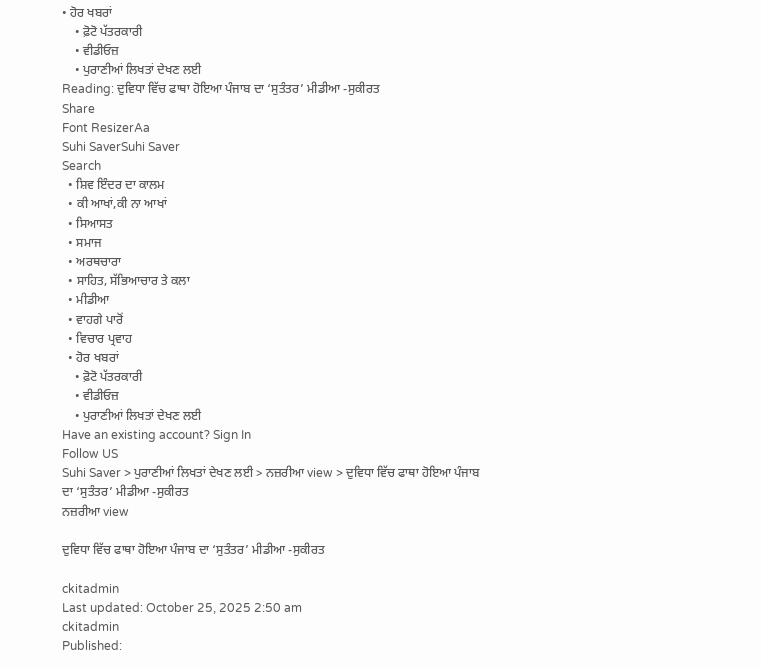• ਹੋਰ ਖਬਰਾਂ
    • ਫ਼ੋਟੋ ਪੱਤਰਕਾਰੀ
    • ਵੀਡੀਓਜ਼
    • ਪੁਰਾਣੀਆਂ ਲਿਖਤਾਂ ਦੇਖਣ ਲਈ
Reading: ਦੁਵਿਧਾ ਵਿੱਚ ਫਾਥਾ ਹੋਇਆ ਪੰਜਾਬ ਦਾ ‘ਸੁਤੰਤਰ’ ਮੀਡੀਆ -ਸੁਕੀਰਤ
Share
Font ResizerAa
Suhi SaverSuhi Saver
Search
  • ਸ਼ਿਵ ਇੰਦਰ ਦਾ ਕਾਲਮ
  • ਕੀ ਆਖਾਂ,ਕੀ ਨਾ ਆਖਾਂ
  • ਸਿਆਸਤ
  • ਸਮਾਜ
  • ਅਰਥਚਾਰਾ
  • ਸਾਹਿਤ, ਸੱਭਿਆਚਾਰ ਤੇ ਕਲਾ
  • ਮੀਡੀਆ
  • ਵਾਹਗੇ ਪਾਰੋਂ
  • ਵਿਚਾਰ ਪ੍ਰਵਾਹ
  • ਹੋਰ ਖਬਰਾਂ
    • ਫ਼ੋਟੋ ਪੱਤਰਕਾਰੀ
    • ਵੀਡੀਓਜ਼
    • ਪੁਰਾਣੀਆਂ ਲਿਖਤਾਂ ਦੇਖਣ ਲਈ
Have an existing account? Sign In
Follow US
Suhi Saver > ਪੁਰਾਣੀਆਂ ਲਿਖਤਾਂ ਦੇਖਣ ਲਈ > ਨਜ਼ਰੀਆ view > ਦੁਵਿਧਾ ਵਿੱਚ ਫਾਥਾ ਹੋਇਆ ਪੰਜਾਬ ਦਾ ‘ਸੁਤੰਤਰ’ ਮੀਡੀਆ -ਸੁਕੀਰਤ
ਨਜ਼ਰੀਆ view

ਦੁਵਿਧਾ ਵਿੱਚ ਫਾਥਾ ਹੋਇਆ ਪੰਜਾਬ ਦਾ ‘ਸੁਤੰਤਰ’ ਮੀਡੀਆ -ਸੁਕੀਰਤ

ckitadmin
Last updated: October 25, 2025 2:50 am
ckitadmin
Published: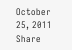October 25, 2011
Share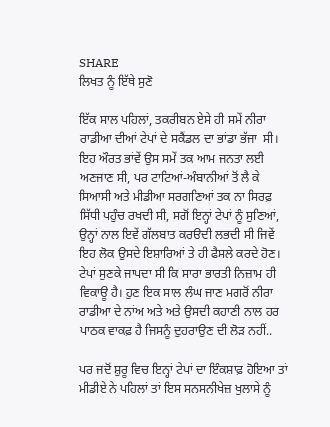SHARE
ਲਿਖਤ ਨੂੰ ਇੱਥੇ ਸੁਣੋ

ਇੱਕ ਸਾਲ ਪਹਿਲਾਂ, ਤਕਰੀਬਨ ਏਸੇ ਹੀ ਸਮੇਂ ਨੀਰਾ ਰਾਡੀਆ ਦੀਆਂ ਟੇਪਾਂ ਦੇ ਸਕੈਂਡਲ ਦਾ ਭਾਂਡਾ ਭੱਜਾ  ਸੀ। ਇਹ ਔਰਤ ਭਾਂਵੇਂ ਉਸ ਸਮੇਂ ਤਕ ਆਮ ਜਨਤਾ ਲਈ ਅਣਜਾਣ ਸੀ, ਪਰ ਟਾਟਿਆਂ-ਅੰਬਾਨੀਆਂ ਤੋਂ ਲੈ ਕੇ ਸਿਆਸੀ ਅਤੇ ਮੀਡੀਆ ਸਰਗਣਿਆਂ ਤਕ ਨਾ ਸਿਰਫ਼ ਸਿੱਧੀ ਪਹੁੰਚ ਰਖਦੀ ਸੀ, ਸਗੋਂ ਇਨ੍ਹਾਂ ਟੇਪਾਂ ਨੂੰ ਸੁਣਿਆਂ, ਉਨ੍ਹਾਂ ਨਾਲ ਇਵੇਂ ਗੱਲਬਾਤ ਕਰੳਦੀ ਲਭਦੀ ਸੀ ਜਿਵੇਂ ਇਹ ਲੋਕ ਉਸਦੇ ਇਸ਼ਾਰਿਆਂ ਤੇ ਹੀ ਫੈਸਲੇ ਕਰਦੇ ਹੋਣ। ਟੇਪਾਂ ਸੁਣਕੇ ਜਾਪਦਾ ਸੀ ਕਿ ਸਾਰਾ ਭਾਰਤੀ ਨਿਜ਼ਾਮ ਹੀ ਵਿਕਾਊ ਹੈ। ਹੁਣ ਇਕ ਸਾਲ ਲੰਘ ਜਾਣ ਮਗਰੋਂ ਨੀਰਾ ਰਾਡੀਆ ਦੇ ਨਾਂਅ ਅਤੇ ਅਤੇ ਉਸਦੀ ਕਹਾਣੀ ਨਾਲ ਹਰ ਪਾਠਕ ਵਾਕਫ਼ ਹੈ ਜਿਸਨੂੰ ਦੁਹਰਾਉਣ ਦੀ ਲੋੜ ਨਹੀਂ..

ਪਰ ਜਦੋਂ ਸ਼ੁਰੂ ਵਿਚ ਇਨ੍ਹਾਂ ਟੇਪਾਂ ਦਾ ਇੰਕਸ਼ਾਫ਼ ਹੋਇਆ ਤਾਂ ਮੀਡੀਏ ਨੇ ਪਹਿਲਾਂ ਤਾਂ ਇਸ ਸਨਸਨੀਖੇਜ਼ ਖੁਲਾਸੇ ਨੂੰ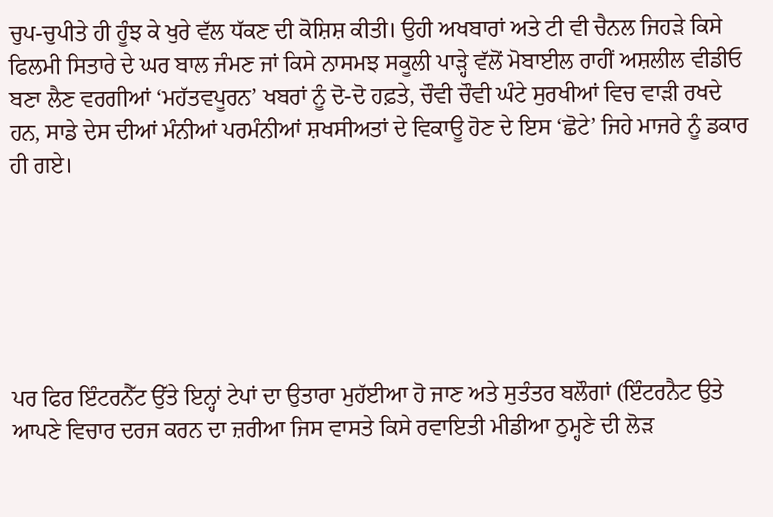ਚੁਪ-ਚੁਪੀਤੇ ਹੀ ਹੂੰਝ ਕੇ ਖੁਰੇ ਵੱਲ ਧੱਕਣ ਦੀ ਕੋਸ਼ਿਸ਼ ਕੀਤੀ। ਉਹੀ ਅਖਬਾਰਾਂ ਅਤੇ ਟੀ ਵੀ ਚੈਨਲ ਜਿਹੜੇ ਕਿਸੇ ਫਿਲਮੀ ਸਿਤਾਰੇ ਦੇ ਘਰ ਬਾਲ ਜੰਮਣ ਜਾਂ ਕਿਸੇ ਨਾਸਮਝ ਸਕੂਲੀ ਪਾੜ੍ਹੇ ਵੱਲੋਂ ਮੋਬਾਈਲ ਰਾਹੀਂ ਅਸ਼ਲੀਲ ਵੀਡੀਓ ਬਣਾ ਲੈਣ ਵਰਗੀਆਂ ‘ਮਹੱਤਵਪੂਰਨ’ ਖਬਰਾਂ ਨੂੰ ਦੋ-ਦੋ ਹਫ਼ਤੇ, ਚੌਵੀ ਚੌਵੀ ਘੰਟੇ ਸੁਰਖੀਆਂ ਵਿਚ ਵਾੜੀ ਰਖਦੇ ਹਨ, ਸਾਡੇ ਦੇਸ ਦੀਆਂ ਮੰਨੀਆਂ ਪਰਮੰਨੀਆਂ ਸ਼ਖਸੀਅਤਾਂ ਦੇ ਵਿਕਾਊ ਹੋਣ ਦੇ ਇਸ ‘ਛੋਟੇ’ ਜਿਹੇ ਮਾਜਰੇ ਨੂੰ ਡਕਾਰ ਹੀ ਗਏ।






ਪਰ ਫਿਰ ਇੰਟਰਨੈੱਟ ਉੱਤੇ ਇਨ੍ਹਾਂ ਟੇਪਾਂ ਦਾ ਉਤਾਰਾ ਮੁਹੱਈਆ ਹੋ ਜਾਣ ਅਤੇ ਸੁਤੰਤਰ ਬਲੌਗਾਂ (ਇੰਟਰਨੈਟ ਉਤੇ ਆਪਣੇ ਵਿਚਾਰ ਦਰਜ ਕਰਨ ਦਾ ਜ਼ਰੀਆ ਜਿਸ ਵਾਸਤੇ ਕਿਸੇ ਰਵਾਇਤੀ ਮੀਡੀਆ ਠੁਮ੍ਹਣੇ ਦੀ ਲੋੜ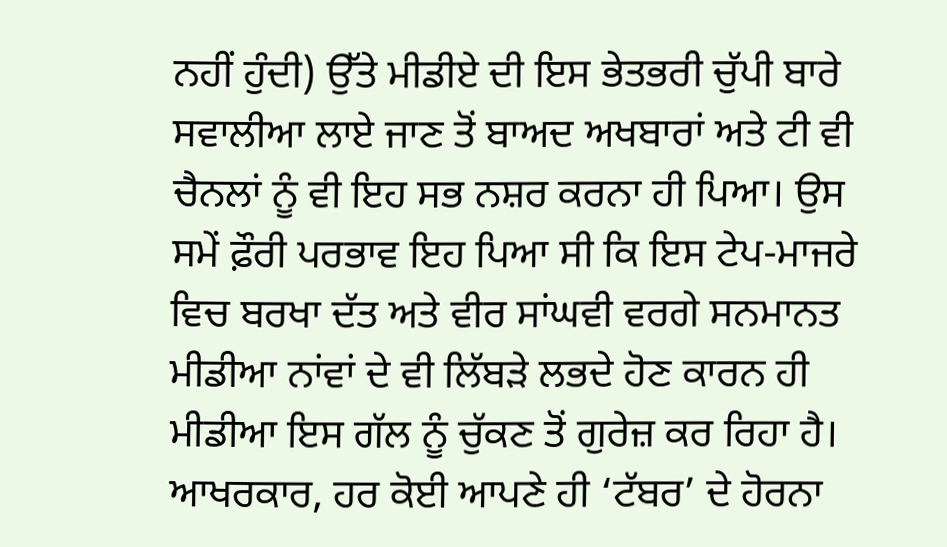ਨਹੀਂ ਹੁੰਦੀ) ਉੱਤੇ ਮੀਡੀਏ ਦੀ ਇਸ ਭੇਤਭਰੀ ਚੁੱਪੀ ਬਾਰੇ ਸਵਾਲੀਆ ਲਾਏ ਜਾਣ ਤੋਂ ਬਾਅਦ ਅਖਬਾਰਾਂ ਅਤੇ ਟੀ ਵੀ ਚੈਨਲਾਂ ਨੂੰ ਵੀ ਇਹ ਸਭ ਨਸ਼ਰ ਕਰਨਾ ਹੀ ਪਿਆ। ਉਸ ਸਮੇਂ ਫ਼ੌਰੀ ਪਰਭਾਵ ਇਹ ਪਿਆ ਸੀ ਕਿ ਇਸ ਟੇਪ-ਮਾਜਰੇ ਵਿਚ ਬਰਖਾ ਦੱਤ ਅਤੇ ਵੀਰ ਸਾਂਘਵੀ ਵਰਗੇ ਸਨਮਾਨਤ ਮੀਡੀਆ ਨਾਂਵਾਂ ਦੇ ਵੀ ਲਿੱਬੜੇ ਲਭਦੇ ਹੋਣ ਕਾਰਨ ਹੀ ਮੀਡੀਆ ਇਸ ਗੱਲ ਨੂੰ ਚੁੱਕਣ ਤੋਂ ਗੁਰੇਜ਼ ਕਰ ਰਿਹਾ ਹੈ। ਆਖਰਕਾਰ, ਹਰ ਕੋਈ ਆਪਣੇ ਹੀ ‘ਟੱਬਰ’ ਦੇ ਹੋਰਨਾ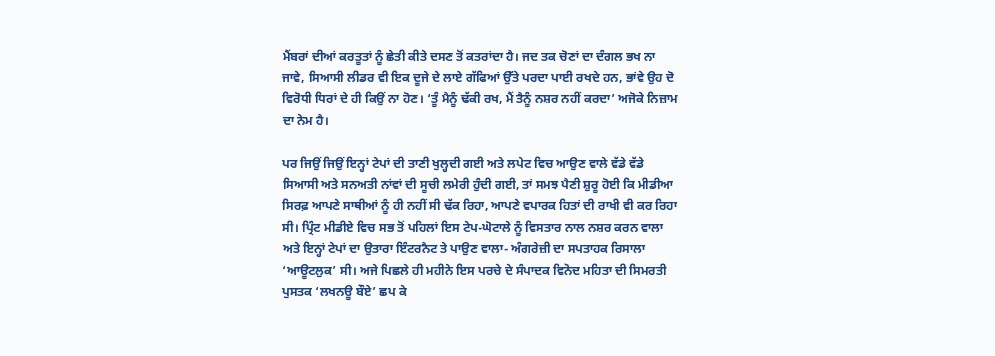ਮੈਂਬਰਾਂ ਦੀਆਂ ਕਰਤੂਤਾਂ ਨੂੰ ਛੇਤੀ ਕੀਤੇ ਦਸਣ ਤੋਂ ਕਤਰਾਂਦਾ ਹੈ। ਜਦ ਤਕ ਚੋਣਾਂ ਦਾ ਦੰਗਲ ਭਖ ਨਾ ਜਾਵੇ, ਸਿਆਸੀ ਲੀਡਰ ਵੀ ਇਕ ਦੂਜੇ ਦੇ ਲਾਏ ਗੱਫਿਆਂ ਉੱਤੇ ਪਰਦਾ ਪਾਈ ਰਖਦੇ ਹਨ, ਭਾਂਵੇ ਉਹ ਦੋ ਵਿਰੋਧੀ ਧਿਰਾਂ ਦੇ ਹੀ ਕਿਉਂ ਨਾ ਹੋਣ। ‘ਤੂੰ ਮੈਨੂੰ ਢੱਕੀ ਰਖ, ਮੈਂ ਤੈਨੂੰ ਨਸ਼ਰ ਨਹੀਂ ਕਰਦਾ’ ਅਜੋਕੇ ਨਿਜ਼ਾਮ ਦਾ ਨੇਮ ਹੈ।

ਪਰ ਜਿਉਂ ਜਿਉਂ ਇਨ੍ਹਾਂ ਟੇਪਾਂ ਦੀ ਤਾਣੀ ਖੁਲ੍ਹਦੀ ਗਈ ਅਤੇ ਲਪੇਟ ਵਿਚ ਆਉਣ ਵਾਲੇ ਵੱਡੇ ਵੱਡੇ ਸਿਆਸੀ ਅਤੇ ਸਨਅਤੀ ਨਾਂਵਾਂ ਦੀ ਸੂਚੀ ਲਮੇਰੀ ਹੁੰਦੀ ਗਈ, ਤਾਂ ਸਮਝ ਪੈਣੀ ਸ਼ੁਰੂ ਹੋਈ ਕਿ ਮੀਡੀਆ ਸਿਰਫ਼ ਆਪਣੇ ਸਾਥੀਆਂ ਨੂੰ ਹੀ ਨਹੀਂ ਸੀ ਢੱਕ ਰਿਹਾ, ਆਪਣੇ ਵਪਾਰਕ ਹਿਤਾਂ ਦੀ ਰਾਖੀ ਵੀ ਕਰ ਰਿਹਾ ਸੀ। ਪ੍ਰਿੰਟ ਮੀਡੀਏ ਵਿਚ ਸਭ ਤੋਂ ਪਹਿਲਾਂ ਇਸ ਟੇਪ-ਘੋਟਾਲੇ ਨੂੰ ਵਿਸਤਾਰ ਨਾਲ ਨਸ਼ਰ ਕਰਨ ਵਾਲਾ  ਅਤੇ ਇਨ੍ਹਾਂ ਟੇਪਾਂ ਦਾ ਉਤਾਰਾ ਇੰਟਰਨੈਟ ਤੇ ਪਾਉਣ ਵਾਲਾ- ਅੰਗਰੇਜ਼ੀ ਦਾ ਸਪਤਾਹਕ ਰਿਸਾਲਾ ‘ਆਊਟਲੁਕ’ ਸੀ। ਅਜੇ ਪਿਛਲੇ ਹੀ ਮਹੀਨੇ ਇਸ ਪਰਚੇ ਦੇ ਸੰਪਾਦਕ ਵਿਨੋਦ ਮਹਿਤਾ ਦੀ ਸਿਮਰਤੀ ਪੁਸਤਕ ‘ਲਖਨਊ ਬੌਏ’ ਛਪ ਕੇ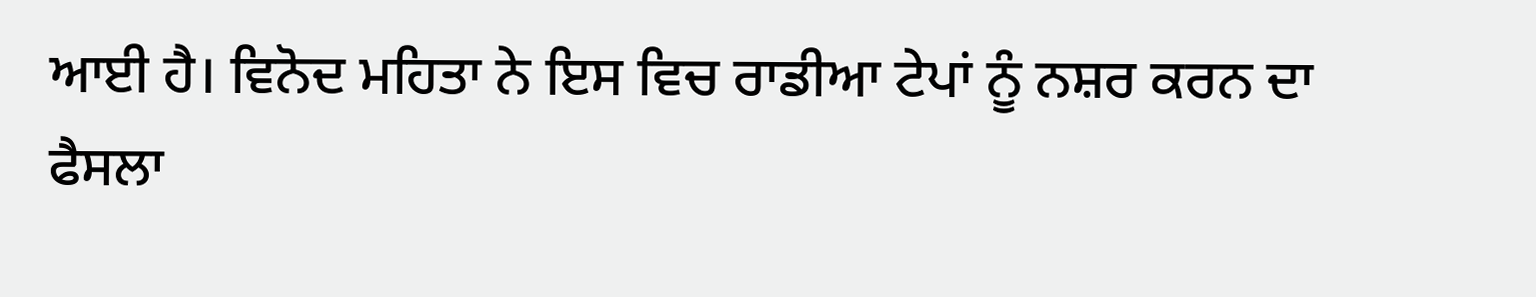ਆਈ ਹੈ। ਵਿਨੋਦ ਮਹਿਤਾ ਨੇ ਇਸ ਵਿਚ ਰਾਡੀਆ ਟੇਪਾਂ ਨੂੰ ਨਸ਼ਰ ਕਰਨ ਦਾ ਫੈਸਲਾ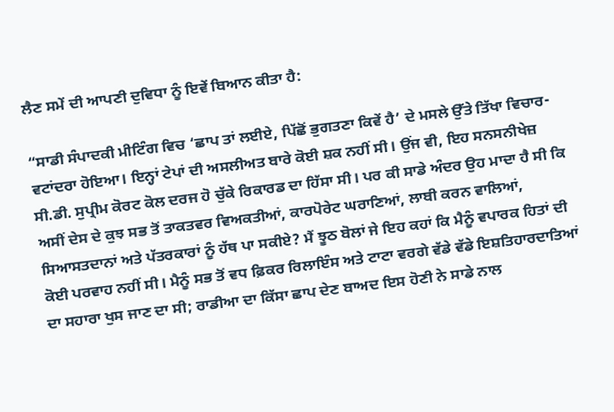ਲੈਣ ਸਮੇਂ ਦੀ ਆਪਣੀ ਦੁਵਿਧਾ ਨੂੰ ਇਵੇਂ ਬਿਆਨ ਕੀਤਾ ਹੈ:

“ਸਾਡੀ ਸੰਪਾਦਕੀ ਮੀਟਿੰਗ ਵਿਚ ‘ਛਾਪ ਤਾਂ ਲਈਏ, ਪਿੱਛੋਂ ਭੁਗਤਣਾ ਕਿਵੇਂ ਹੈ’ ਦੇ ਮਸਲੇ ਉੱਤੇ ਤਿੱਖਾ ਵਿਚਾਰ-ਵਟਾਂਦਰਾ ਹੋਇਆ। ਇਨ੍ਹਾਂ ਟੇਪਾਂ ਦੀ ਅਸਲੀਅਤ ਬਾਰੇ ਕੋਈ ਸ਼ਕ ਨਹੀਂ ਸੀ। ਉਂਜ ਵੀ, ਇਹ ਸਨਸਨੀਖੇਜ਼ ਸੀ.ਡੀ. ਸੁਪ੍ਰੀਮ ਕੋਰਟ ਕੋਲ ਦਰਜ ਹੋ ਚੁੱਕੇ ਰਿਕਾਰਡ ਦਾ ਹਿੱਸਾ ਸੀ। ਪਰ ਕੀ ਸਾਡੇ ਅੰਦਰ ਉਹ ਮਾਦਾ ਹੈ ਸੀ ਕਿ ਅਸੀਂ ਦੇਸ ਦੇ ਕੁਝ ਸਭ ਤੋਂ ਤਾਕਤਵਰ ਵਿਅਕਤੀਆਂ, ਕਾਰਪੋਰੇਟ ਘਰਾਣਿਆਂ, ਲਾਬੀ ਕਰਨ ਵਾਲਿਆਂ, ਸਿਆਸਤਦਾਨਾਂ ਅਤੇ ਪੱਤਰਕਾਰਾਂ ਨੂੰ ਹੱਥ ਪਾ ਸਕੀਏ? ਮੈਂ ਝੂਠ ਬੋਲਾਂ ਜੇ ਇਹ ਕਹਾਂ ਕਿ ਮੈਨੂੰ ਵਪਾਰਕ ਹਿਤਾਂ ਦੀ ਕੋਈ ਪਰਵਾਹ ਨਹੀਂ ਸੀ। ਮੈਨੂੰ ਸਭ ਤੋਂ ਵਧ ਫ਼ਿਕਰ ਰਿਲਾਇੰਸ ਅਤੇ ਟਾਟਾ ਵਰਗੇ ਵੱਡੇ ਵੱਡੇ ਇਸ਼ਤਿਹਾਰਦਾਤਿਆਂ ਦਾ ਸਹਾਰਾ ਖੁਸ ਜਾਣ ਦਾ ਸੀ; ਰਾਡੀਆ ਦਾ ਕਿੱਸਾ ਛਾਪ ਦੇਣ ਬਾਅਦ ਇਸ ਹੋਣੀ ਨੇ ਸਾਡੇ ਨਾਲ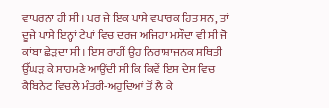ਵਾਪਰਨਾ ਹੀ ਸੀ। ਪਰ ਜੇ ਇਕ ਪਾਸੇ ਵਪਾਰਕ ਹਿਤ ਸਨ, ਤਾਂ ਦੂਜੇ ਪਾਸੇ ਇਨ੍ਹਾਂ ਟੇਪਾਂ ਵਿਚ ਦਰਜ ਅਜਿਹਾ ਮਸੌਦਾ ਵੀ ਸੀ ਜੋ ਕਾਂਬਾ ਛੇੜਦਾ ਸੀ। ਇਸ ਰਾਹੀਂ ਉਹ ਨਿਰਾਸ਼ਾਜਨਕ ਸਥਿਤੀ ਉੱਘੜ ਕੇ ਸਾਹਮਣੇ ਆਉਂਦੀ ਸੀ ਕਿ ਕਿਵੇਂ ਇਸ ਦੇਸ ਵਿਚ ਕੈਬਿਨੇਟ ਵਿਚਲੇ ਮੰਤਰੀ-ਅਹੁਦਿਆਂ ਤੋਂ ਲੈ ਕੇ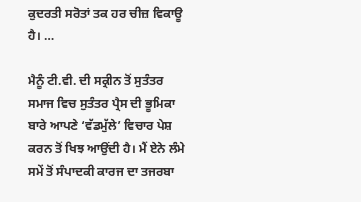ਕੁਦਰਤੀ ਸਰੋਤਾਂ ਤਕ ਹਰ ਚੀਜ਼ ਵਿਕਾਊ ਹੈ। …

ਮੈਨੂੰ ਟੀ.ਵੀ. ਦੀ ਸਕ੍ਰੀਨ ਤੋਂ ਸੁਤੰਤਰ ਸਮਾਜ ਵਿਚ ਸੁਤੰਤਰ ਪ੍ਰੈਸ ਦੀ ਭੂਮਿਕਾ ਬਾਰੇ ਆਪਣੇ ‘ਵੱਡਮੁੱਲੇ’ ਵਿਚਾਰ ਪੇਸ਼ ਕਰਨ ਤੋਂ ਖਿਝ ਆਉਂਦੀ ਹੈ। ਮੈਂ ਏਨੇ ਲੰਮੇ ਸਮੇਂ ਤੋਂ ਸੰਪਾਦਕੀ ਕਾਰਜ ਦਾ ਤਜਰਬਾ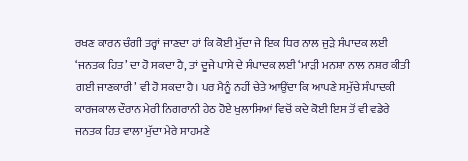ਰਖਣ ਕਾਰਨ ਚੰਗੀ ਤਰ੍ਹਾਂ ਜਾਣਦਾ ਹਾਂ ਕਿ ਕੋਈ ਮੁੱਦਾ ਜੇ ਇਕ ਧਿਰ ਨਾਲ ਜੁੜੇ ਸੰਪਾਦਕ ਲਈ ‘ਜਨਤਕ ਹਿਤ’ ਦਾ ਹੋ ਸਕਦਾ ਹੈ, ਤਾਂ ਦੂਜੇ ਪਾਸੇ ਦੇ ਸੰਪਾਦਕ ਲਈ ‘ਮਾੜੀ ਮਨਸ਼ਾ ਨਾਲ ਨਸ਼ਰ ਕੀਤੀ ਗਈ ਜਾਣਕਾਰੀ’ ਵੀ ਹੋ ਸਕਦਾ ਹੈ। ਪਰ ਮੈਨੂੰ ਨਹੀਂ ਚੇਤੇ ਆਉਂਦਾ ਕਿ ਆਪਣੇ ਸਮੁੱਚੇ ਸੰਪਾਦਕੀ ਕਾਰਜਕਾਲ ਦੌਰਾਨ ਮੇਰੀ ਨਿਗਰਾਨੀ ਹੇਠ ਹੋਏ ਖੁਲਾਸਿਆਂ ਵਿਚੋਂ ਕਦੇ ਕੋਈ ਇਸ ਤੋਂ ਵੀ ਵਡੇਰੇ ਜਨਤਕ ਹਿਤ ਵਾਲਾ ਮੁੱਦਾ ਮੇਰੇ ਸਾਹਮਣੇ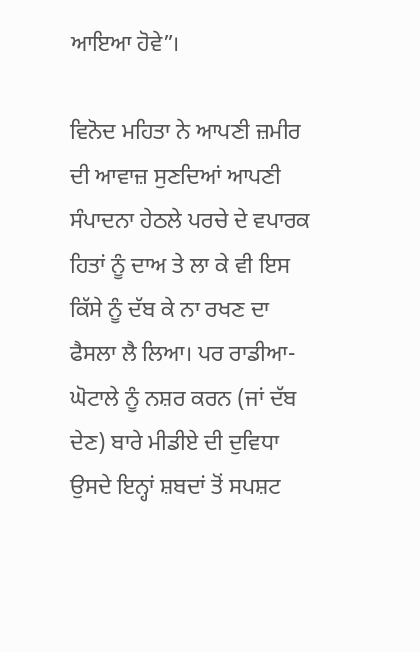ਆਇਆ ਹੋਵੇ”।

ਵਿਨੋਦ ਮਹਿਤਾ ਨੇ ਆਪਣੀ ਜ਼ਮੀਰ ਦੀ ਆਵਾਜ਼ ਸੁਣਦਿਆਂ ਆਪਣੀ ਸੰਪਾਦਨਾ ਹੇਠਲੇ ਪਰਚੇ ਦੇ ਵਪਾਰਕ ਹਿਤਾਂ ਨੂੰ ਦਾਅ ਤੇ ਲਾ ਕੇ ਵੀ ਇਸ ਕਿੱਸੇ ਨੂੰ ਦੱਬ ਕੇ ਨਾ ਰਖਣ ਦਾ ਫੈਸਲਾ ਲੈ ਲਿਆ। ਪਰ ਰਾਡੀਆ- ਘੋਟਾਲੇ ਨੂੰ ਨਸ਼ਰ ਕਰਨ (ਜਾਂ ਦੱਬ ਦੇਣ) ਬਾਰੇ ਮੀਡੀਏ ਦੀ ਦੁਵਿਧਾ ਉਸਦੇ ਇਨ੍ਹਾਂ ਸ਼ਬਦਾਂ ਤੋਂ ਸਪਸ਼ਟ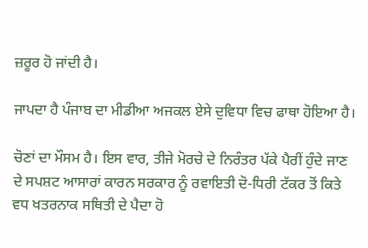ਜ਼ਰੂਰ ਹੋ ਜਾਂਦੀ ਹੈ।

ਜਾਪਦਾ ਹੈ ਪੰਜਾਬ ਦਾ ਮੀਡੀਆ ਅਜਕਲ ਏਸੇ ਦੁਵਿਧਾ ਵਿਚ ਫਾਥਾ ਹੋਇਆ ਹੈ।

ਚੋਣਾਂ ਦਾ ਮੌਸਮ ਹੈ। ਇਸ ਵਾਰ, ਤੀਜੇ ਮੋਰਚੇ ਦੇ ਨਿਰੰਤਰ ਪੱਕੇ ਪੈਰੀਂ ਹੁੰਦੇ ਜਾਣ ਦੇ ਸਪਸ਼ਟ ਆਸਾਰਾਂ ਕਾਰਨ ਸਰਕਾਰ ਨੂੰ ਰਵਾਇਤੀ ਦੋ-ਧਿਰੀ ਟੱਕਰ ਤੋਂ ਕਿਤੇ ਵਧ ਖਤਰਨਾਕ ਸਥਿਤੀ ਦੇ ਪੈਦਾ ਹੋ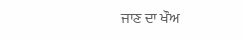ਜਾਣ ਦਾ ਖੌਅ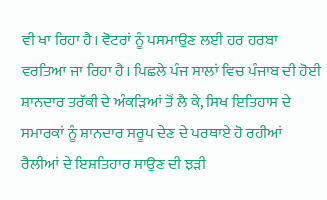ਵੀ ਖਾ ਰਿਹਾ ਹੈ। ਵੋਟਰਾਂ ਨੂੰ ਪਸਮਾਉਣ ਲਈ ਹਰ ਹਰਬਾ ਵਰਤਿਆ ਜਾ ਰਿਹਾ ਹੈ। ਪਿਛਲੇ ਪੰਜ ਸਾਲਾਂ ਵਿਚ ਪੰਜਾਬ ਦੀ ਹੋਈ ਸ਼ਾਨਦਾਰ ਤਰੱਕੀ ਦੇ ਅੰਕੜਿਆਂ ਤੋਂ ਲੈ ਕੇ, ਸਿਖ ਇਤਿਹਾਸ ਦੇ ਸਮਾਰਕਾਂ ਨੂੰ ਸ਼ਾਨਦਾਰ ਸਰੂਪ ਦੇਣ ਦੇ ਪਰਥਾਏ ਹੋ ਰਹੀਆਂ ਰੈਲੀਆਂ ਦੇ ਇਸ਼ਤਿਹਾਰ ਸਾਉਣ ਦੀ ਝੜੀ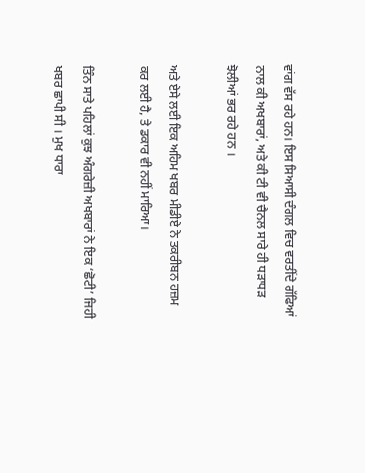ਵਾਂਗ ਵੱਸ ਰਹੇ ਹਨ। ਇਸ ਸਿਆਸੀ ਦੰਗਲ ਵਿਚ ਵਰਤੀਂਦੇ ਗੱਫਿਆਂ ਨਾਲ ਕੀ ਅਖਬਾਰਾਂ, ਅਤੇ ਕੀ ਟੀ ਵੀ ਚੈਨਲ ਸਾਰੇ ਹੀ ਧੜਾਧੜ ਝੋਲੀਆਂ ਭਰ ਰਹੇ ਹਨ ।

ਅਤੇ ਏਸੇ ਲਈ ਇਕ ਅਹਿਮ ਖਬਰ ਮੀਡੀਏ ਨੇ ਤਕਰੀਬਨ ਹਜ਼ਮ ਕਰ ਲਈ ਹੈ, ਤੇ ਡਕਾਰ ਵੀ ਨਹੀਂ ਮਾਰਿਆ।

ਤਿੰਨ ਸਾਤੇ ਪਹਿਲਾਂ ਕੁਝ ਅੰਗਰੇਜ਼ੀ ਅਖਬਾਰਾਂ ਨੇ ਇਕ ‘ਛੋਟੀ’ ਜਿਹੀ ਖਬਰ ਛਾਪੀ ਸੀ । ਮੁਖ ਧਾਰਾ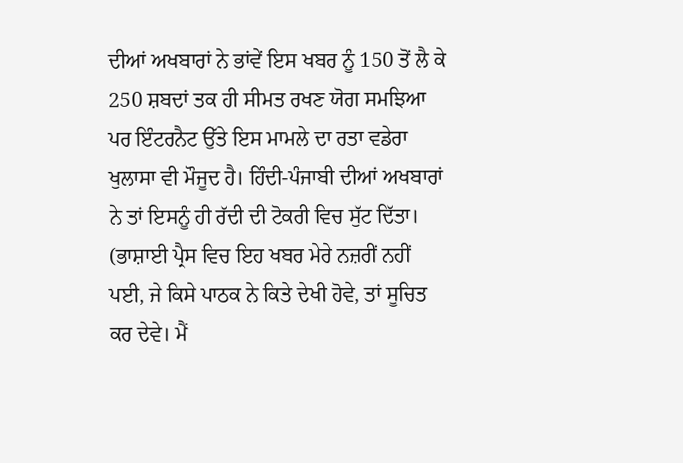ਦੀਆਂ ਅਖਬਾਰਾਂ ਨੇ ਭਾਂਵੇਂ ਇਸ ਖਬਰ ਨੂੰ 150 ਤੋਂ ਲੈ ਕੇ 250 ਸ਼ਬਦਾਂ ਤਕ ਹੀ ਸੀਮਤ ਰਖਣ ਯੋਗ ਸਮਝਿਆ ਪਰ ਇੰਟਰਨੈਟ ਉੱਤੇ ਇਸ ਮਾਮਲੇ ਦਾ ਰਤਾ ਵਡੇਰਾ ਖੁਲਾਸਾ ਵੀ ਮੌਜੂਦ ਹੈ। ਹਿੰਦੀ-ਪੰਜਾਬੀ ਦੀਆਂ ਅਖਬਾਰਾਂ ਨੇ ਤਾਂ ਇਸਨੂੰ ਹੀ ਰੱਦੀ ਦੀ ਟੋਕਰੀ ਵਿਚ ਸੁੱਟ ਦਿੱਤਾ। (ਭਾਸ਼ਾਈ ਪ੍ਰੈਸ ਵਿਚ ਇਹ ਖਬਰ ਮੇਰੇ ਨਜ਼ਰੀਂ ਨਹੀਂ ਪਈ, ਜੇ ਕਿਸੇ ਪਾਠਕ ਨੇ ਕਿਤੇ ਦੇਖੀ ਹੋਵੇ, ਤਾਂ ਸੂਚਿਤ ਕਰ ਦੇਵੇ। ਮੈਂ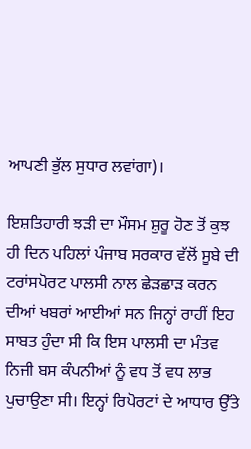ਆਪਣੀ ਭੁੱਲ ਸੁਧਾਰ ਲਵਾਂਗਾ)।

ਇਸ਼ਤਿਹਾਰੀ ਝੜੀ ਦਾ ਮੌਸਮ ਸ਼ੁਰੂ ਹੋਣ ਤੋਂ ਕੁਝ ਹੀ ਦਿਨ ਪਹਿਲਾਂ ਪੰਜਾਬ ਸਰਕਾਰ ਵੱਲੋਂ ਸੂਬੇ ਦੀ ਟਰਾਂਸਪੋਰਟ ਪਾਲਸੀ ਨਾਲ ਛੇੜਛਾੜ ਕਰਨ ਦੀਆਂ ਖਬਰਾਂ ਆਈਆਂ ਸਨ ਜਿਨ੍ਹਾਂ ਰਾਹੀਂ ਇਹ ਸਾਬਤ ਹੁੰਦਾ ਸੀ ਕਿ ਇਸ ਪਾਲਸੀ ਦਾ ਮੰਤਵ ਨਿਜੀ ਬਸ ਕੰਪਨੀਆਂ ਨੂੰ ਵਧ ਤੋਂ ਵਧ ਲਾਭ ਪੁਚਾਉਣਾ ਸੀ। ਇਨ੍ਹਾਂ ਰਿਪੋਰਟਾਂ ਦੇ ਆਧਾਰ ਉੱਤੇ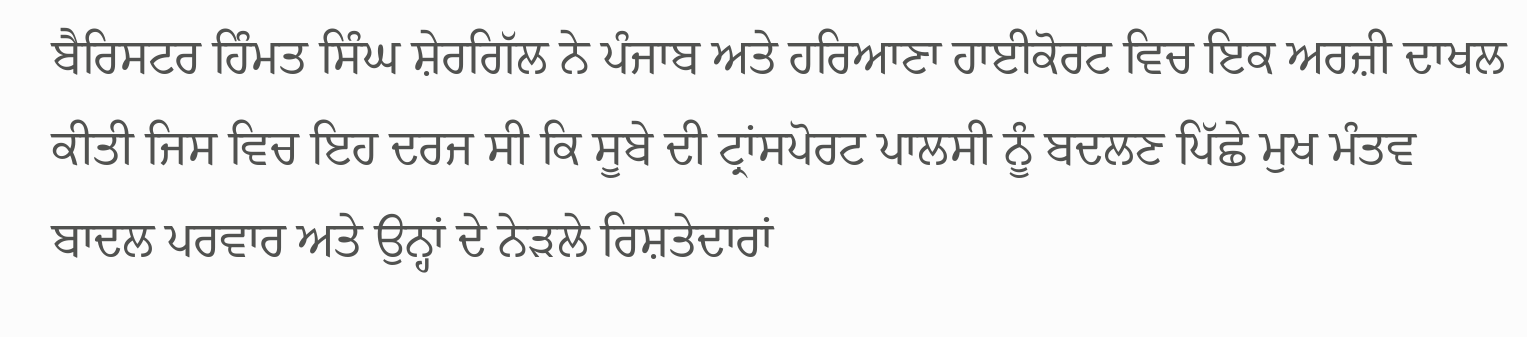ਬੈਰਿਸਟਰ ਹਿੰਮਤ ਸਿੰਘ ਸ਼ੇਰਗਿੱਲ ਨੇ ਪੰਜਾਬ ਅਤੇ ਹਰਿਆਣਾ ਹਾਈਕੋਰਟ ਵਿਚ ਇਕ ਅਰਜ਼ੀ ਦਾਖਲ ਕੀਤੀ ਜਿਸ ਵਿਚ ਇਹ ਦਰਜ ਸੀ ਕਿ ਸੂਬੇ ਦੀ ਟ੍ਰਾਂਸਪੋਰਟ ਪਾਲਸੀ ਨੂੰ ਬਦਲਣ ਪਿੱਛੇ ਮੁਖ ਮੰਤਵ ਬਾਦਲ ਪਰਵਾਰ ਅਤੇ ਉਨ੍ਹਾਂ ਦੇ ਨੇੜਲੇ ਰਿਸ਼ਤੇਦਾਰਾਂ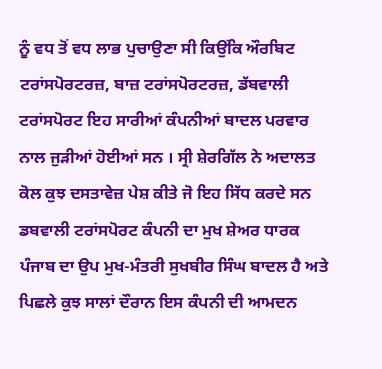ਨੂੰ ਵਧ ਤੋਂ ਵਧ ਲਾਭ ਪੁਚਾਉਣਾ ਸੀ ਕਿਉਂਕਿ ਔਰਬਿਟ ਟਰਾਂਸਪੋਰਟਰਜ਼, ਬਾਜ਼ ਟਰਾਂਸਪੋਰਟਰਜ਼, ਡੱਬਵਾਲੀ ਟਰਾਂਸਪੋਰਟ ਇਹ ਸਾਰੀਆਂ ਕੰਪਨੀਆਂ ਬਾਦਲ ਪਰਵਾਰ ਨਾਲ ਜੁੜੀਆਂ ਹੋਈਆਂ ਸਨ । ਸ੍ਰੀ ਸ਼ੇਰਗਿੱਲ ਨੇ ਅਦਾਲਤ ਕੋਲ ਕੁਝ ਦਸਤਾਵੇਜ਼ ਪੇਸ਼ ਕੀਤੇ ਜੋ ਇਹ ਸਿੱਧ ਕਰਦੇ ਸਨ ਡਬਵਾਲੀ ਟਰਾਂਸਪੋਰਟ ਕੰਪਨੀ ਦਾ ਮੁਖ ਸ਼ੇਅਰ ਧਾਰਕ ਪੰਜਾਬ ਦਾ ਉਪ ਮੁਖ-ਮੰਤਰੀ ਸੁਖਬੀਰ ਸਿੰਘ ਬਾਦਲ ਹੈ ਅਤੇ ਪਿਛਲੇ ਕੁਝ ਸਾਲਾਂ ਦੌਰਾਨ ਇਸ ਕੰਪਨੀ ਦੀ ਆਮਦਨ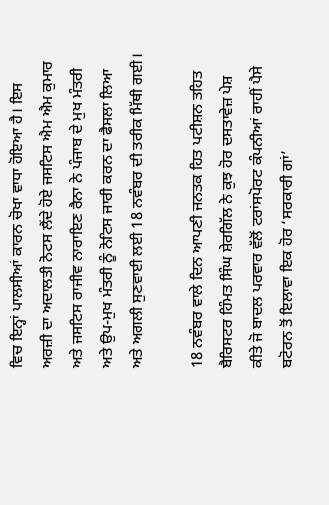ਵਿਚ ਇਨ੍ਹਾਂ ਪਾਲਸੀਆਂ ਕਾਰਨ ਚੋਖਾ ਵਾਧਾ ਹੋਇਆ ਹੈ। ਇਸ ਅਰਜ਼ੀ ਦਾ ਅਦਾਲਤੀ ਨੋਟਸ ਲੈਂਦੇ ਹੋਏ ਜਸਟਿਸ ਐਮ ਐਮ ਕੁਮਾਰ ਅਤੇ ਜਸਟਿਸ ਰਾਜੀਵ ਨਾਰਾਇਣ ਰੈਨਾ ਨੇ ਪੰਜਾਬ ਦੇ ਮੁਖ ਮੰਤਰੀ ਅਤੇ ਉਪ-ਮੁਖ ਮੰਤਰੀ ਨੂੰ ਨੋਟਿਸ ਜਾਰੀ ਕਰਨ ਦਾ ਫੈਸਲਾ ਲਿਆ ਅਤੇ ਅਗਲੀ ਸੁਣਵਾਈ ਲਈ 18 ਨਵੰਬਰ ਦੀ ਤਰੀਕ ਮਿੱਥੀ ਗਈ।

18 ਨਵੰਬਰ ਵਾਲੇ ਦਿਨ ਆਪਣੀ ਜਨਤਕ ਹਿਤ ਪਟੀਸ਼ਨ ਤਹਿਤ ਬੈਰਿਸਟਰ ਹਿੰਮਤ ਸਿੰਘ ਸ਼ੇਰਗਿੱਲ ਨੇ ਕੁਝ ਹੋਰ ਦਸਤਾਵੇਜ਼ ਪੇਸ਼ ਕੀਤੇ ਜੋ ਬਾਦਲ ਪਰਵਾਰ ਵੱਲੋਂ ਟਰਾਂਸਪੋਰਟ ਕੰਪਨੀਆਂ ਰਾਹੀਂ ਪੈਸੇ ਬਟੋਰਨ ਤੋਂ ਇਲਾਵਾ ਇਕ ਹੋਰ ‘ਸਰਕਾਰੀ ਗਾਂ’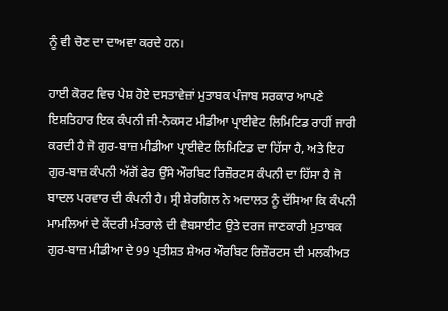ਨੂੰ ਵੀ ਚੋਣ ਦਾ ਦਾਅਵਾ ਕਰਦੇ ਹਨ।

ਹਾਈ ਕੋਰਟ ਵਿਚ ਪੇਸ਼ ਹੋਏ ਦਸਤਾਵੇਜ਼ਾਂ ਮੁਤਾਬਕ ਪੰਜਾਬ ਸਰਕਾਰ ਆਪਣੇ ਇਸ਼ਤਿਹਾਰ ਇਕ ਕੰਪਨੀ ਜੀ-ਨੈਕਸਟ ਮੀਡੀਆ ਪ੍ਰਾਈਵੇਟ ਲਿਮਿਟਿਡ ਰਾਹੀਂ ਜਾਰੀ ਕਰਦੀ ਹੈ ਜੋ ਗੁਰ-ਬਾਜ਼ ਮੀਡੀਆ ਪ੍ਰਾਈਵੇਟ ਲਿਮਿਟਿਡ ਦਾ ਹਿੱਸਾ ਹੈ, ਅਤੇ ਇਹ ਗੁਰ-ਬਾਜ਼ ਕੰਪਨੀ ਅੱਗੋਂ ਫੇਰ ਉੱਸੇ ਔਰਬਿਟ ਰਿਜ਼ੌਰਟਸ ਕੰਪਨੀ ਦਾ ਹਿੱਸਾ ਹੈ ਜੋ ਬਾਦਲ ਪਰਵਾਰ ਦੀ ਕੰਪਨੀ ਹੈ। ਸ੍ਰੀ ਸ਼ੇਰਗਿਲ ਨੇ ਅਦਾਲਤ ਨੂੰ ਦੱਸਿਆ ਕਿ ਕੰਪਨੀ ਮਾਮਲਿਆਂ ਦੇ ਕੇਂਦਰੀ ਮੰਤਰਾਲੇ ਦੀ ਵੈਬਸਾਈਟ ਉਤੇ ਦਰਜ ਜਾਣਕਾਰੀ ਮੁਤਾਬਕ ਗੁਰ-ਬਾਜ਼ ਮੀਡੀਆ ਦੇ 99 ਪ੍ਰਤੀਸ਼ਤ ਸ਼ੇਅਰ ਔਰਬਿਟ ਰਿਜ਼ੌਰਟਸ ਦੀ ਮਲਕੀਅਤ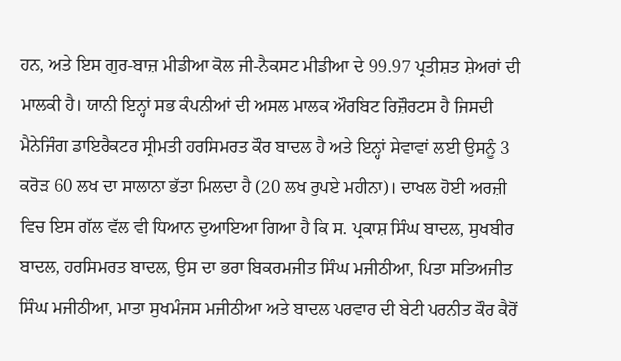ਹਨ, ਅਤੇ ਇਸ ਗੁਰ-ਬਾਜ਼ ਮੀਡੀਆ ਕੋਲ ਜੀ-ਨੈਕਸਟ ਮੀਡੀਆ ਦੇ 99.97 ਪ੍ਰਤੀਸ਼ਤ ਸ਼ੇਅਰਾਂ ਦੀ ਮਾਲਕੀ ਹੈ। ਯਾਨੀ ਇਨ੍ਹਾਂ ਸਭ ਕੰਪਨੀਆਂ ਦੀ ਅਸਲ ਮਾਲਕ ਔਰਬਿਟ ਰਿਜ਼ੌਰਟਸ ਹੈ ਜਿਸਦੀ ਮੈਨੇਜਿੰਗ ਡਾਇਰੈਕਟਰ ਸ੍ਰੀਮਤੀ ਹਰਸਿਮਰਤ ਕੌਰ ਬਾਦਲ ਹੈ ਅਤੇ ਇਨ੍ਹਾਂ ਸੇਵਾਵਾਂ ਲਈ ਉਸਨੂੰ 3 ਕਰੋੜ 60 ਲਖ ਦਾ ਸਾਲਾਨਾ ਭੱਤਾ ਮਿਲਦਾ ਹੈ (20 ਲਖ ਰੁਪਏ ਮਹੀਨਾ)। ਦਾਖਲ ਹੋਈ ਅਰਜ਼ੀ ਵਿਚ ਇਸ ਗੱਲ ਵੱਲ ਵੀ ਧਿਆਨ ਦੁਆਇਆ ਗਿਆ ਹੈ ਕਿ ਸ. ਪ੍ਰਕਾਸ਼ ਸਿੰਘ ਬਾਦਲ, ਸੁਖਬੀਰ ਬਾਦਲ, ਹਰਸਿਮਰਤ ਬਾਦਲ, ਉਸ ਦਾ ਭਰਾ ਬਿਕਰਮਜੀਤ ਸਿੰਘ ਮਜੀਠੀਆ, ਪਿਤਾ ਸਤਿਅਜੀਤ ਸਿੰਘ ਮਜੀਠੀਆ, ਮਾਤਾ ਸੁਖਮੰਜਸ ਮਜੀਠੀਆ ਅਤੇ ਬਾਦਲ ਪਰਵਾਰ ਦੀ ਬੇਟੀ ਪਰਨੀਤ ਕੌਰ ਕੈਰੋਂ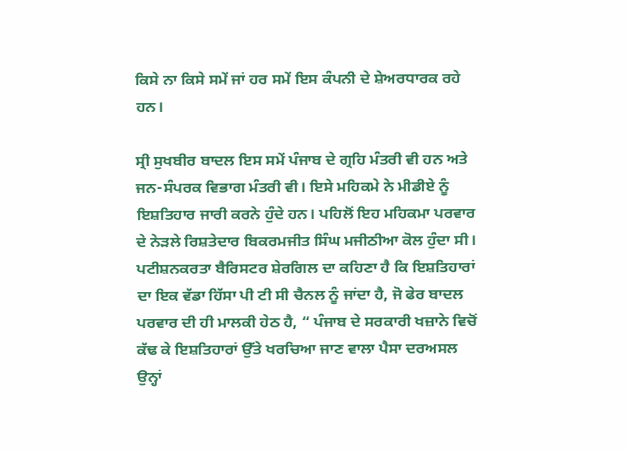ਕਿਸੇ ਨਾ ਕਿਸੇ ਸਮੇਂ ਜਾਂ ਹਰ ਸਮੇਂ ਇਸ ਕੰਪਨੀ ਦੇ ਸ਼ੇਅਰਧਾਰਕ ਰਹੇ ਹਨ।

ਸ੍ਰੀ ਸੁਖਬੀਰ ਬਾਦਲ ਇਸ ਸਮੇਂ ਪੰਜਾਬ ਦੇ ਗ੍ਰਹਿ ਮੰਤਰੀ ਵੀ ਹਨ ਅਤੇ ਜਨ-ਸੰਪਰਕ ਵਿਭਾਗ ਮੰਤਰੀ ਵੀ। ਇਸੇ ਮਹਿਕਮੇ ਨੇ ਮੀਡੀਏ ਨੂੰ ਇਸ਼ਤਿਹਾਰ ਜਾਰੀ ਕਰਨੇ ਹੁੰਦੇ ਹਨ। ਪਹਿਲੋਂ ਇਹ ਮਹਿਕਮਾ ਪਰਵਾਰ ਦੇ ਨੇੜਲੇ ਰਿਸ਼ਤੇਦਾਰ ਬਿਕਰਮਜੀਤ ਸਿੰਘ ਮਜੀਠੀਆ ਕੋਲ ਹੁੰਦਾ ਸੀ। ਪਟੀਸ਼ਨਕਰਤਾ ਬੈਰਿਸਟਰ ਸ਼ੇਰਗਿਲ ਦਾ ਕਹਿਣਾ ਹੈ ਕਿ ਇਸ਼ਤਿਹਾਰਾਂ ਦਾ ਇਕ ਵੱਡਾ ਹਿੱਸਾ ਪੀ ਟੀ ਸੀ ਚੈਨਲ ਨੂੰ ਜਾਂਦਾ ਹੈ, ਜੋ ਫੇਰ ਬਾਦਲ ਪਰਵਾਰ ਦੀ ਹੀ ਮਾਲਕੀ ਹੇਠ ਹੈ, “ ਪੰਜਾਬ ਦੇ ਸਰਕਾਰੀ ਖਜ਼ਾਨੇ ਵਿਚੋਂ ਕੱਢ ਕੇ ਇਸ਼ਤਿਹਾਰਾਂ ਉੱਤੇ ਖਰਚਿਆ ਜਾਣ ਵਾਲਾ ਪੈਸਾ ਦਰਅਸਲ ਉਨ੍ਹਾਂ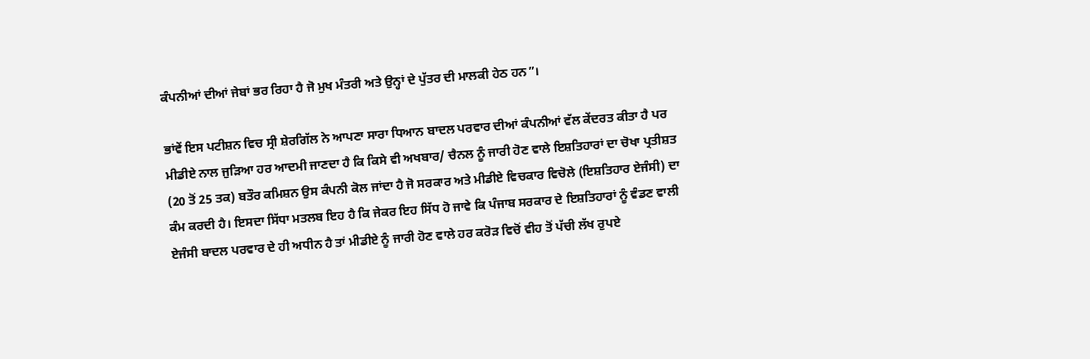ਕੰਪਨੀਆਂ ਦੀਆਂ ਜੇਬਾਂ ਭਰ ਰਿਹਾ ਹੈ ਜੋ ਮੁਖ ਮੰਤਰੀ ਅਤੇ ਉਨ੍ਹਾਂ ਦੇ ਪੁੱਤਰ ਦੀ ਮਾਲਕੀ ਹੇਠ ਹਨ”।

ਭਾਂਵੇਂ ਇਸ ਪਟੀਸ਼ਨ ਵਿਚ ਸ੍ਰੀ ਸ਼ੇਰਗਿੱਲ ਨੇ ਆਪਣਾ ਸਾਰਾ ਧਿਆਨ ਬਾਦਲ ਪਰਵਾਰ ਦੀਆਂ ਕੰਪਨੀਆਂ ਵੱਲ ਕੇਂਦਰਤ ਕੀਤਾ ਹੈ ਪਰ ਮੀਡੀਏ ਨਾਲ ਜੁੜਿਆ ਹਰ ਆਦਮੀ ਜਾਣਦਾ ਹੈ ਕਿ ਕਿਸੇ ਵੀ ਅਖਬਾਰ/ ਚੈਨਲ ਨੂੰ ਜਾਰੀ ਹੋਣ ਵਾਲੇ ਇਸ਼ਤਿਹਾਰਾਂ ਦਾ ਚੋਖਾ ਪ੍ਰਤੀਸ਼ਤ (20 ਤੋਂ 25 ਤਕ) ਬਤੌਰ ਕਮਿਸ਼ਨ ਉਸ ਕੰਪਨੀ ਕੋਲ ਜਾਂਦਾ ਹੈ ਜੋ ਸਰਕਾਰ ਅਤੇ ਮੀਡੀਏ ਵਿਚਕਾਰ ਵਿਚੋਲੇ (ਇਸ਼ਤਿਹਾਰ ਏਜੰਸੀ) ਦਾ ਕੰਮ ਕਰਦੀ ਹੈ। ਇਸਦਾ ਸਿੱਧਾ ਮਤਲਬ ਇਹ ਹੈ ਕਿ ਜੇਕਰ ਇਹ ਸਿੱਧ ਹੋ ਜਾਵੇ ਕਿ ਪੰਜਾਬ ਸਰਕਾਰ ਦੇ ਇਸ਼ਤਿਹਾਰਾਂ ਨੂੰ ਵੰਡਣ ਵਾਲੀ ਏਜੰਸੀ ਬਾਦਲ ਪਰਵਾਰ ਦੇ ਹੀ ਅਧੀਨ ਹੈ ਤਾਂ ਮੀਡੀਏ ਨੂੰ ਜਾਰੀ ਹੋਣ ਵਾਲੇ ਹਰ ਕਰੋੜ ਵਿਚੋਂ ਵੀਹ ਤੋਂ ਪੱਚੀ ਲੱਖ ਰੁਪਏ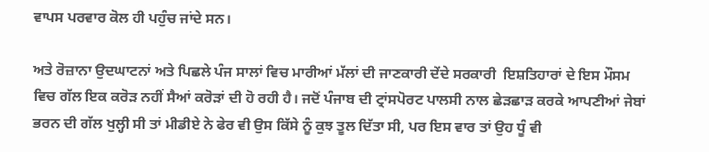ਵਾਪਸ ਪਰਵਾਰ ਕੋਲ ਹੀ ਪਹੁੰਚ ਜਾਂਦੇ ਸਨ।

ਅਤੇ ਰੋਜ਼ਾਨਾ ਉਦਘਾਟਨਾਂ ਅਤੇ ਪਿਛਲੇ ਪੰਜ ਸਾਲਾਂ ਵਿਚ ਮਾਰੀਆਂ ਮੱਲਾਂ ਦੀ ਜਾਣਕਾਰੀ ਦੇਂਦੇ ਸਰਕਾਰੀ  ਇਸ਼ਤਿਹਾਰਾਂ ਦੇ ਇਸ ਮੌਸਮ ਵਿਚ ਗੱਲ ਇਕ ਕਰੋੜ ਨਹੀਂ ਸੈਆਂ ਕਰੋੜਾਂ ਦੀ ਹੋ ਰਹੀ ਹੈ। ਜਦੋਂ ਪੰਜਾਬ ਦੀ ਟ੍ਰਾਂਸਪੋਰਟ ਪਾਲਸੀ ਨਾਲ ਛੇੜਛਾੜ ਕਰਕੇ ਆਪਣੀਆਂ ਜੇਬਾਂ ਭਰਨ ਦੀ ਗੱਲ ਖੁਲ੍ਹੀ ਸੀ ਤਾਂ ਮੀਡੀਏ ਨੇ ਫੇਰ ਵੀ ਉਸ ਕਿੱਸੇ ਨੂੰ ਕੁਝ ਤੂਲ ਦਿੱਤਾ ਸੀ, ਪਰ ਇਸ ਵਾਰ ਤਾਂ ਉਹ ਧੂੰ ਵੀ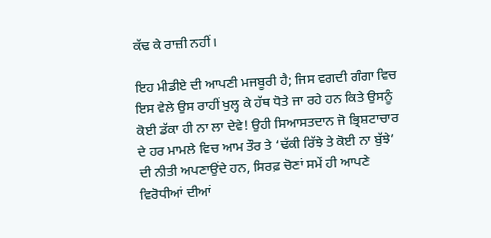ਕੱਢ ਕੇ ਰਾਜ਼ੀ ਨਹੀਂ।

ਇਹ ਮੀਡੀਏ ਦੀ ਆਪਣੀ ਮਜਬੂਰੀ ਹੈ; ਜਿਸ ਵਗਦੀ ਗੰਗਾ ਵਿਚ ਇਸ ਵੇਲੇ ਉਸ ਰਾਹੀਂ ਖੁਲ੍ਹ ਕੇ ਹੱਥ ਧੋਤੇ ਜਾ ਰਹੇ ਹਨ ਕਿਤੇ ਉਸਨੂੰ ਕੋਈ ਡੱਕਾ ਹੀ ਨਾ ਲਾ ਦੇਵੇ! ਉਹੀ ਸਿਆਸਤਦਾਨ ਜੋ ਭ੍ਰਿਸ਼ਟਾਚਾਰ ਦੇ ਹਰ ਮਾਮਲੇ ਵਿਚ ਆਮ ਤੌਰ ਤੇ ‘ਢੱਕੀ ਰਿੱਝੇ ਤੇ ਕੋਈ ਨਾ ਬੁੱਝੇ’ ਦੀ ਨੀਤੀ ਅਪਣਾਉਂਦੇ ਹਨ, ਸਿਰਫ਼ ਚੋਣਾਂ ਸਮੇਂ ਹੀ ਆਪਣੇ ਵਿਰੋਧੀਆਂ ਦੀਆਂ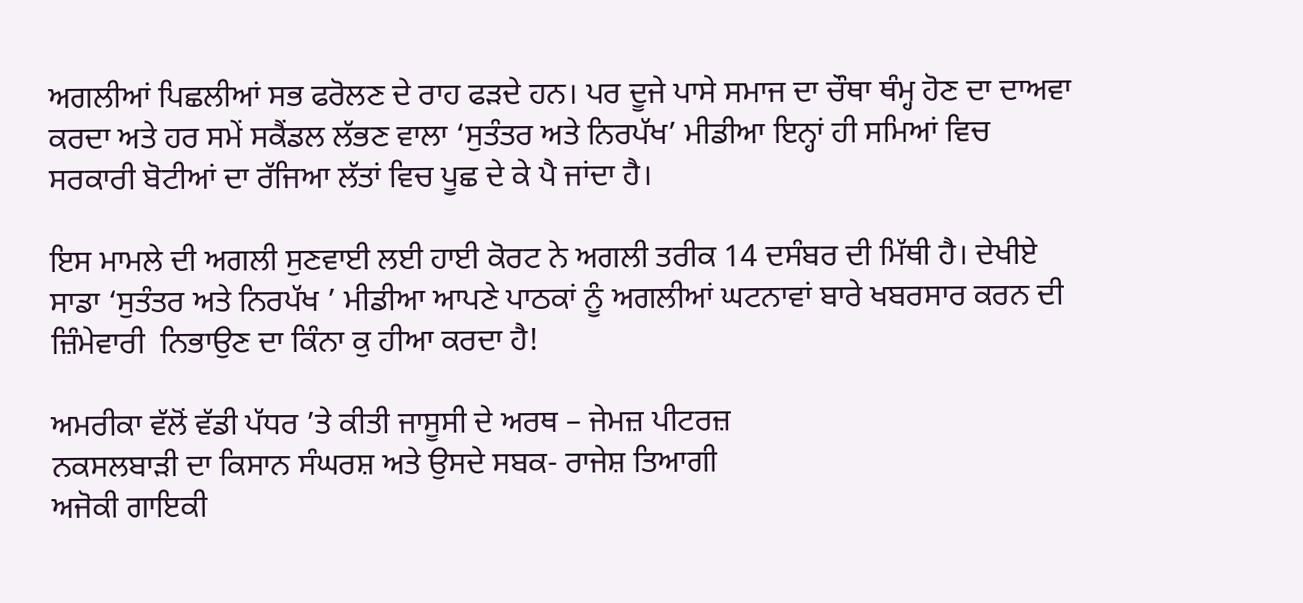ਅਗਲੀਆਂ ਪਿਛਲੀਆਂ ਸਭ ਫਰੋਲਣ ਦੇ ਰਾਹ ਫੜਦੇ ਹਨ। ਪਰ ਦੂਜੇ ਪਾਸੇ ਸਮਾਜ ਦਾ ਚੌਥਾ ਥੰਮ੍ਹ ਹੋਣ ਦਾ ਦਾਅਵਾ ਕਰਦਾ ਅਤੇ ਹਰ ਸਮੇਂ ਸਕੈਂਡਲ ਲੱਭਣ ਵਾਲਾ ‘ਸੁਤੰਤਰ ਅਤੇ ਨਿਰਪੱਖ’ ਮੀਡੀਆ ਇਨ੍ਹਾਂ ਹੀ ਸਮਿਆਂ ਵਿਚ ਸਰਕਾਰੀ ਬੋਟੀਆਂ ਦਾ ਰੱਜਿਆ ਲੱਤਾਂ ਵਿਚ ਪੂਛ ਦੇ ਕੇ ਪੈ ਜਾਂਦਾ ਹੈ।

ਇਸ ਮਾਮਲੇ ਦੀ ਅਗਲੀ ਸੁਣਵਾਈ ਲਈ ਹਾਈ ਕੋਰਟ ਨੇ ਅਗਲੀ ਤਰੀਕ 14 ਦਸੰਬਰ ਦੀ ਮਿੱਥੀ ਹੈ। ਦੇਖੀਏ ਸਾਡਾ ‘ਸੁਤੰਤਰ ਅਤੇ ਨਿਰਪੱਖ ’ ਮੀਡੀਆ ਆਪਣੇ ਪਾਠਕਾਂ ਨੂੰ ਅਗਲੀਆਂ ਘਟਨਾਵਾਂ ਬਾਰੇ ਖਬਰਸਾਰ ਕਰਨ ਦੀ ਜ਼ਿੰਮੇਵਾਰੀ  ਨਿਭਾਉਣ ਦਾ ਕਿੰਨਾ ਕੁ ਹੀਆ ਕਰਦਾ ਹੈ!

ਅਮਰੀਕਾ ਵੱਲੋਂ ਵੱਡੀ ਪੱਧਰ ’ਤੇ ਕੀਤੀ ਜਾਸੂਸੀ ਦੇ ਅਰਥ – ਜੇਮਜ਼ ਪੀਟਰਜ਼
ਨਕਸਲਬਾੜੀ ਦਾ ਕਿਸਾਨ ਸੰਘਰਸ਼ ਅਤੇ ਉਸਦੇ ਸਬਕ- ਰਾਜੇਸ਼ ਤਿਆਗੀ
ਅਜੋਕੀ ਗਾਇਕੀ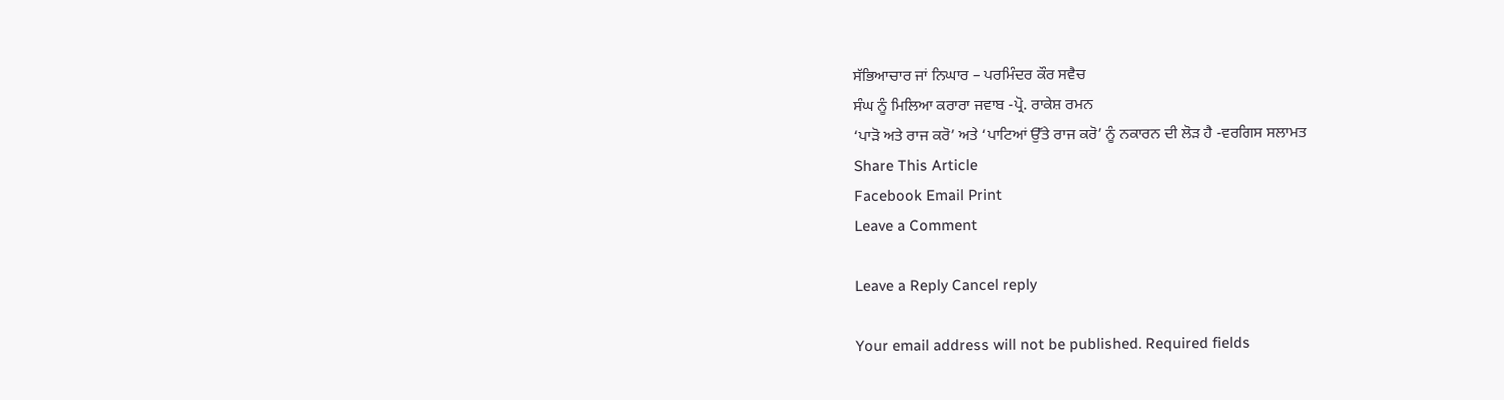ਸੱਭਿਆਚਾਰ ਜਾਂ ਨਿਘਾਰ – ਪਰਮਿੰਦਰ ਕੌਰ ਸਵੈਚ
ਸੰਘ ਨੂੰ ਮਿਲਿਆ ਕਰਾਰਾ ਜਵਾਬ -ਪ੍ਰੋ. ਰਾਕੇਸ਼ ਰਮਨ
‘ਪਾੜੋ ਅਤੇ ਰਾਜ ਕਰੋ’ ਅਤੇ ‘ਪਾਟਿਆਂ ਉੱਤੇ ਰਾਜ ਕਰੋ’ ਨੂੰ ਨਕਾਰਨ ਦੀ ਲੋੜ ਹੈ -ਵਰਗਿਸ ਸਲਾਮਤ
Share This Article
Facebook Email Print
Leave a Comment

Leave a Reply Cancel reply

Your email address will not be published. Required fields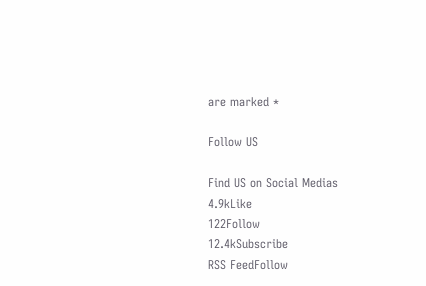are marked *

Follow US

Find US on Social Medias
4.9kLike
122Follow
12.4kSubscribe
RSS FeedFollow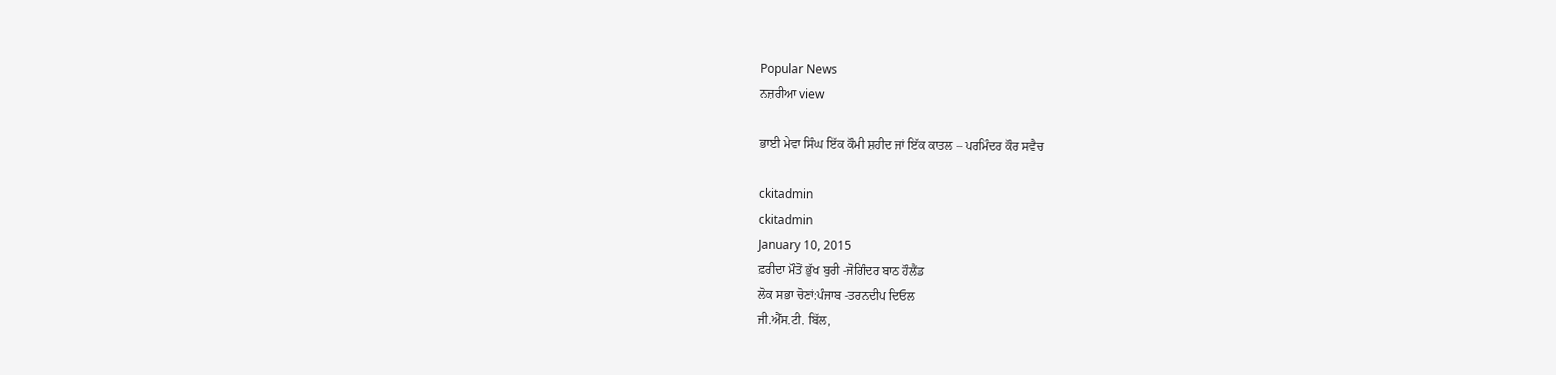Popular News
ਨਜ਼ਰੀਆ view

ਭਾਈ ਮੇਵਾ ਸਿੰਘ ਇੱਕ ਕੌਮੀ ਸ਼ਹੀਦ ਜਾਂ ਇੱਕ ਕਾਤਲ – ਪਰਮਿੰਦਰ ਕੌਰ ਸਵੈਚ

ckitadmin
ckitadmin
January 10, 2015
ਫ਼ਰੀਦਾ ਮੌਤੋਂ ਭੁੱਖ ਬੁਰੀ -ਜੋਗਿੰਦਰ ਬਾਠ ਹੌਲੈਂਡ
ਲੋਕ ਸਭਾ ਚੋਣਾਂ:ਪੰਜਾਬ -ਤਰਨਦੀਪ ਦਿਓਲ
ਜੀ.ਐੱਸ.ਟੀ. ਬਿੱਲ,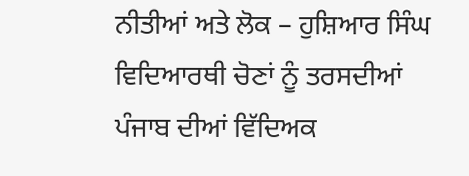ਨੀਤੀਆਂ ਅਤੇ ਲੋਕ – ਹੁਸ਼ਿਆਰ ਸਿੰਘ
ਵਿਦਿਆਰਥੀ ਚੋਣਾਂ ਨੂੰ ਤਰਸਦੀਆਂ ਪੰਜਾਬ ਦੀਆਂ ਵਿੱਦਿਅਕ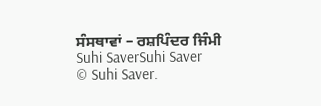ਸੰਸਥਾਵਾਂ – ਰਸ਼ਪਿੰਦਰ ਜਿੰਮੀ
Suhi SaverSuhi Saver
© Suhi Saver.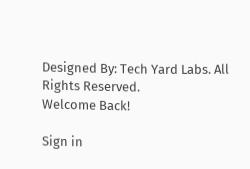Designed By: Tech Yard Labs. All Rights Reserved.
Welcome Back!

Sign in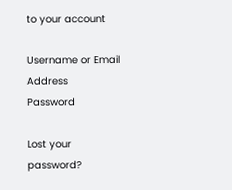to your account

Username or Email Address
Password

Lost your password?